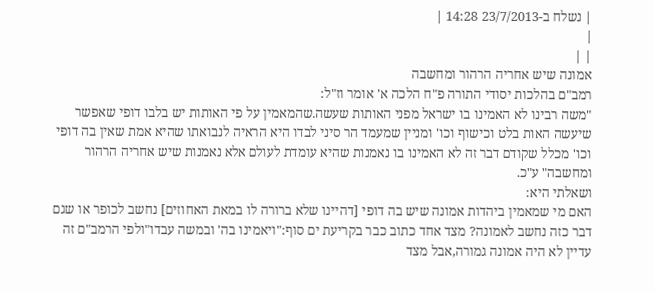| נשלח ב-23/7/2013 14:28 |
|
| |
אמונה שיש אחריה הרהור ומחשבה
רמב"ם בהלכות יסודי התורה פ"ח הלכה א' אומר וז"ל:
"משה רבינו לא האמינו בו ישראל מפני האותות שעשה.שהמאמין על פי האותות יש בלבו דופי שאפשר שיעשה האות בלט וכישוף וכו' ומניין שמעמד הר סיני לבדו היא הראיה לנבואתו שהיא אמת שאין בה דופי וכו' מכלל שקודם דבר זה לא האמינו בו נאמנות שהיא עומדת לעולם אלא נאמנות שיש אחריה הרהור ומחשבה" ע"כ.
ושאלתי היא:
האם מי שמאמין ביהדות אמונה שיש בה דופי [דהיינו שלא ברורה לו במאת האחוזים] נחשב לכופר או שגם דבר כזה נחשב לאמונה? מצד אחד כתוב כבר בקריעת ים סוף:"ויאמינו בה' ובמשה עבדו"ולפי הרמב"ם זה עדיין לא היה אמונה גמורה,אבל מצד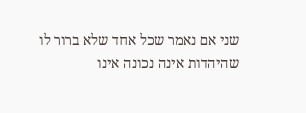שני אם נאמר שכל אחד שלא ברור לו שהיהדות אינה נכונה אינו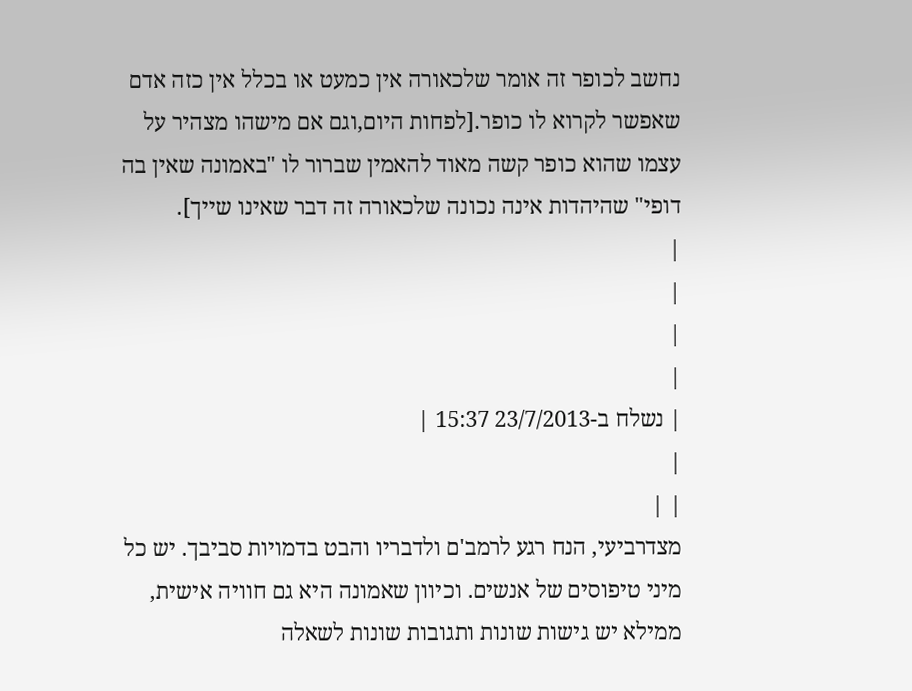נחשב לכופר זה אומר שלכאורה אין כמעט או בכלל אין כזה אדם שאפשר לקרוא לו כופר.[לפחות היום,וגם אם מישהו מצהיר על עצמו שהוא כופר קשה מאוד להאמין שברור לו "באמונה שאין בה דופי" שהיהדות אינה נכונה שלכאורה זה דבר שאינו שייך].
|
|
|
|
| נשלח ב-23/7/2013 15:37 |
|
| |
מצדרביעי, הנח רגע לרמב'ם ולדבריו והבט בדמויות סביבך. יש כל מיני טיפוסים של אנשים. וכיוון שאמונה היא גם חוויה אישית, ממילא יש גישות שונות ותגובות שונות לשאלה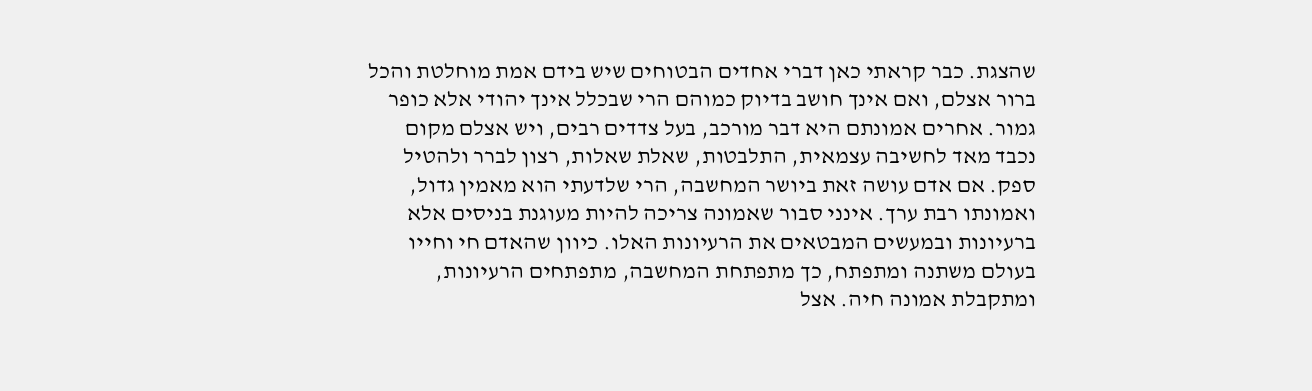שהצגת. כבר קראתי כאן דברי אחדים הבטוחים שיש בידם אמת מוחלטת והכל ברור אצלם, ואם אינך חושב בדיוק כמוהם הרי שבכלל אינך יהודי אלא כופר גמור. אחרים אמונתם היא דבר מורכב, בעל צדדים רבים, ויש אצלם מקום נכבד מאד לחשיבה עצמאית, התלבטות, שאלת שאלות, רצון לברר ולהטיל ספק. אם אדם עושה זאת ביושר המחשבה, הרי שלדעתי הוא מאמין גדול, ואמונתו רבת ערך. אינני סבור שאמונה צריכה להיות מעוגנת בניסים אלא ברעיונות ובמעשים המבטאים את הרעיונות האלו. כיוון שהאדם חי וחייו בעולם משתנה ומתפתח, כך מתפתחת המחשבה, מתפתחים הרעיונות, ומתקבלת אמונה חיה. אצל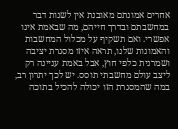אחרים אמונתם מאובנת אין לשנות דבר במחשבתם ובדרך חייהם, מה שבאמת אינו אפשרי. ואם תשקיף על מכלול המחשבות והאמונות שלנו, תראה איזו מסגרת יציבה ושמרנית כלפי חוץ, אבל באמת עניינה רק ליצב עולם מחשבתי תוסס. יש לכך יתרון רב, במה שהמסגרת הזו יכולה להכיל בתוכה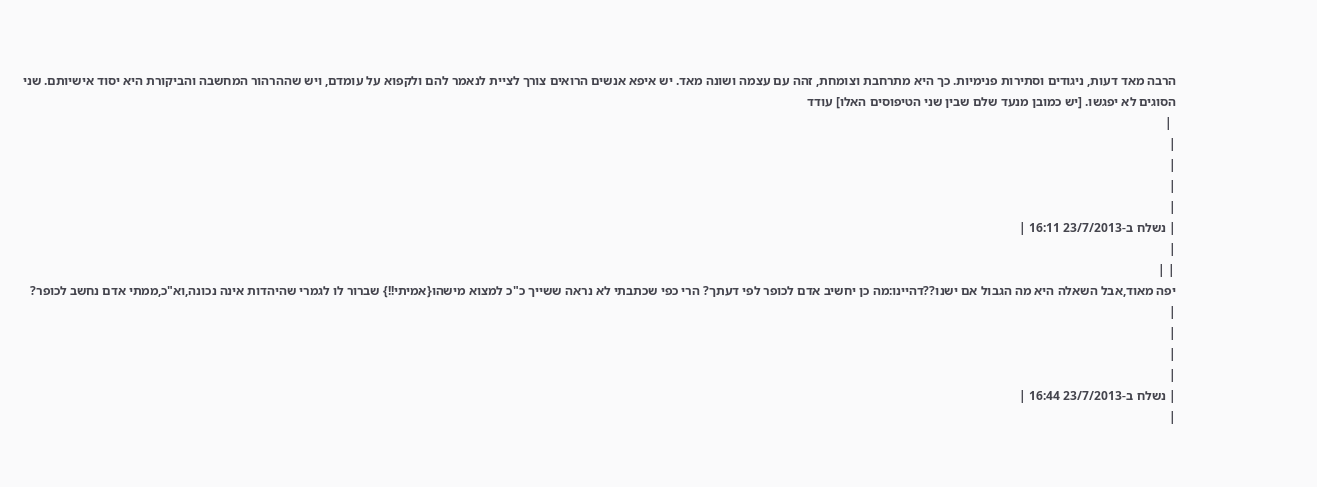הרבה מאד דעות, ניגודים וסתירות פנימיות. כך היא מתרחבת וצומחת, זהה עם עצמה ושונה מאד. יש איפא אנשים הרואים צורך לציית לנאמר להם ולקפוא על עומדם, ויש שההרהור המחשבה והביקורת היא יסוד אישיותם. שני הסוגים לא יפגשו. [יש כמובן מנעד שלם שבין שני הטיפוסים האלו] עודד
 |
|
|
|
|
| נשלח ב-23/7/2013 16:11 |
|
| |
יפה מאוד,אבל השאלה היא מה הגבול אם ישנו??דהיינו:מה כן יחשיב אדם לכופר לפי דעתך? הרי כפי שכתבתי לא נראה ששייך כ"כ למצוא מישהו{אמיתי!!} שברור לו לגמרי שהיהדות אינה נכונה,וא"כ,ממתי אדם נחשב לכופר?
|
|
|
|
| נשלח ב-23/7/2013 16:44 |
|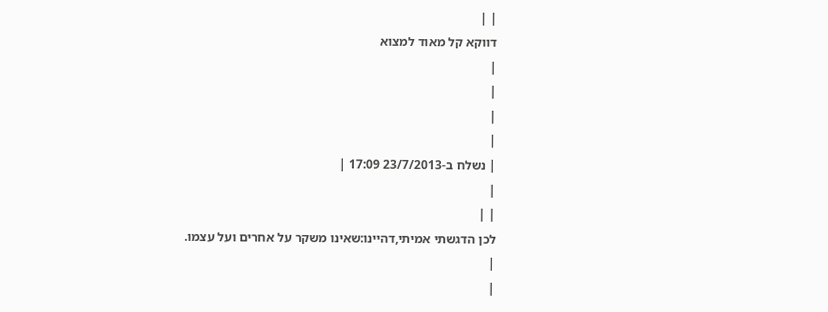| |
דווקא קל מאוד למצוא
|
|
|
|
| נשלח ב-23/7/2013 17:09 |
|
| |
לכן הדגשתי אמיתי,דהיינו:שאינו משקר על אחרים ועל עצמו.
|
|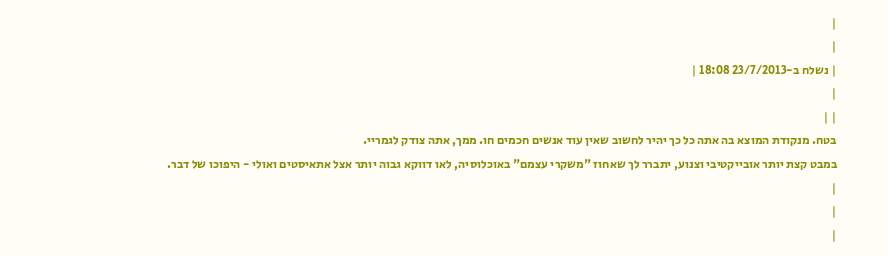|
|
| נשלח ב-23/7/2013 18:08 |
|
| |
בטח. מנקודת המוצא בה אתה כל כך יהיר לחשוב שאין עוד אנשים חכמים חו. ממך, אתה צודק לגמריי.
במבט קצת יותר אובייקטיבי וצנוע, יתברר לך שאחוז "משקרי עצמם" באוכלוסיה, לאו דווקא גבוה יותר אצל אתאיסטים ואולי - היפוכו של דבר.
|
|
|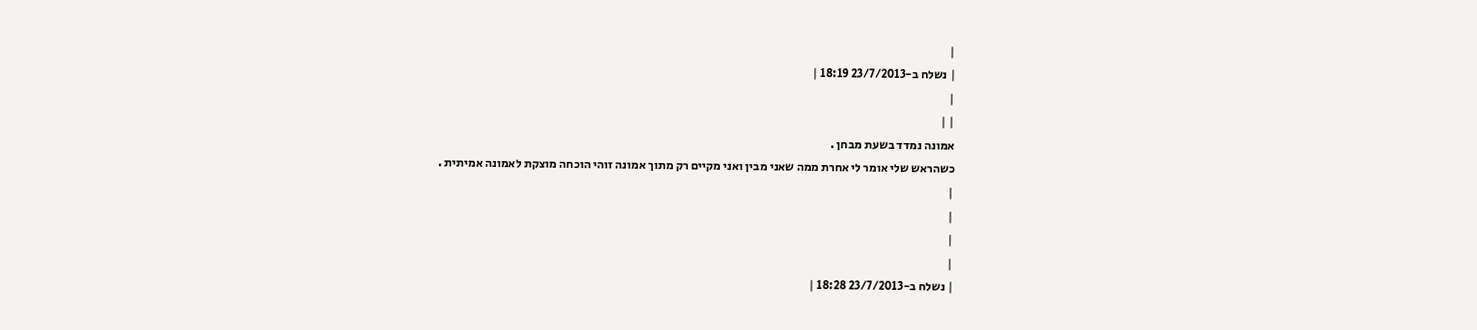|
| נשלח ב-23/7/2013 18:19 |
|
| |
אמונה נמדד בשעת מבחן .
כשהראש שלי אומר לי אחרת ממה שאני מבין ואני מקיים רק מתוך אמונה זוהי הוכחה מוצקת לאמונה אמיתית .
|
|
|
|
| נשלח ב-23/7/2013 18:28 |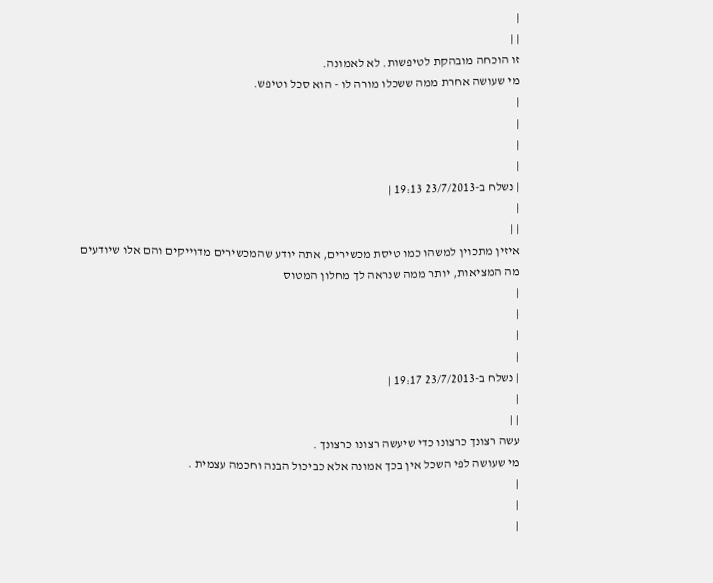|
| |
זו הוכחה מובהקת לטיפשות. לא לאמונה.
מי שעושה אחרת ממה ששכלו מורה לו - הוא סכל וטיפש.
|
|
|
|
| נשלח ב-23/7/2013 19:13 |
|
| |
איזין מתכוין למשהו כמו טיסת מכשירים, אתה יודע שהמכשירים מדוייקים והם אלו שיודעים מה המציאות, יותר ממה שנראה לך מחלון המטוס
|
|
|
|
| נשלח ב-23/7/2013 19:17 |
|
| |
עשה רצונך כרצונו כדי שיעשה רצונו כרצונך .
מי שעושה לפי השכל אין בכך אמונה אלא כביכול הבנה וחכמה עצמית .
|
|
|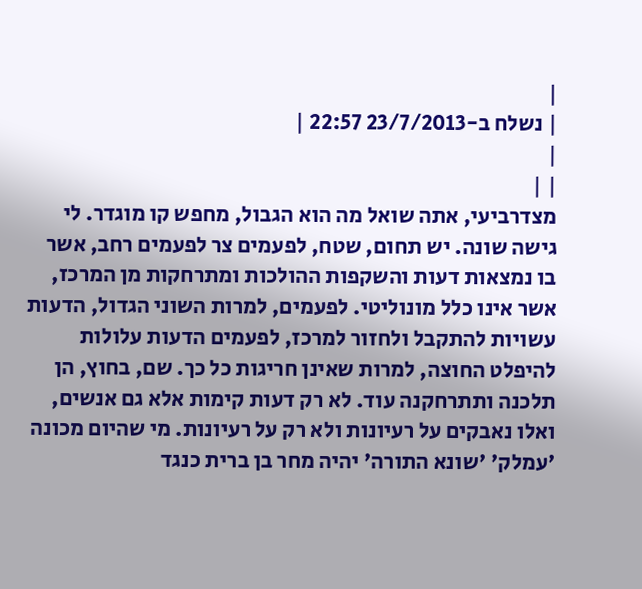|
| נשלח ב-23/7/2013 22:57 |
|
| |
מצדרביעי, אתה שואל מה הוא הגבול, מחפש קו מוגדר. לי גישה שונה. יש תחום, שטח, לפעמים צר לפעמים רחב, אשר בו נמצאות דעות והשקפות ההולכות ומתרחקות מן המרכז, אשר אינו כלל מונוליטי. לפעמים, למרות השוני הגדול, הדעות עשויות להתקבל ולחזור למרכז, לפעמים הדעות עלולות להיפלט החוצה, למרות שאינן חריגות כל כך. שם, בחוץ, הן תלכנה ותתרחקנה עוד. לא רק דעות קימות אלא גם אנשים, ואלו נאבקים על רעיונות ולא רק על רעיונות. מי שהיום מכונה 'עמלק' 'שונא התורה' יהיה מחר בן ברית כנגד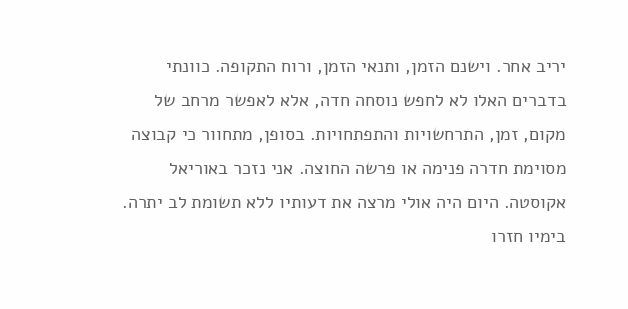יריב אחר. וישנם הזמן, ותנאי הזמן, ורוח התקופה. כוונתי בדברים האלו לא לחפש נוסחה חדה, אלא לאפשר מרחב של מקום, זמן, התרחשויות והתפתחויות. בסופן, מתחוור כי קבוצה מסוימת חדרה פנימה או פרשה החוצה. אני נזכר באוריאל אקוסטה. היום היה אולי מרצה את דעותיו ללא תשומת לב יתרה. בימיו חזרו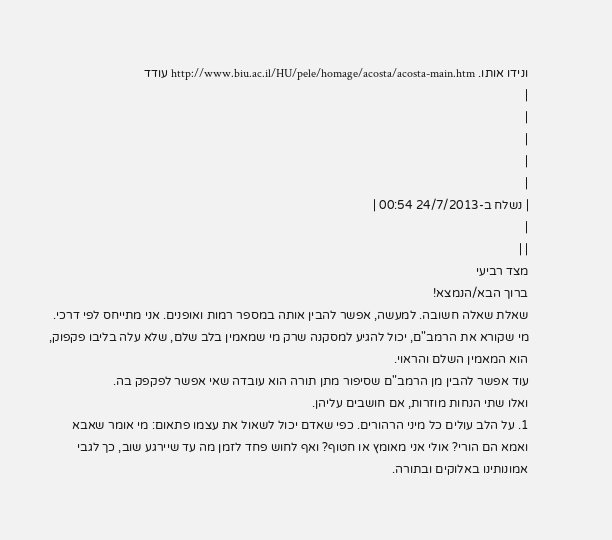ונידו אותו. http://www.biu.ac.il/HU/pele/homage/acosta/acosta-main.htm עודד
|
|
|
|
|
| נשלח ב-24/7/2013 00:54 |
|
| |
מצד רביעי
ברוך הבא/הנמצא!
שאלת שאלה חשובה. למעשה, אפשר להבין אותה במספר רמות ואופנים. אני מתייחס לפי דרכי.
מי שקורא את הרמב"ם, יכול להגיע למסקנה שרק מי שמאמין בלב שלם, שלא עלה בליבו פקפוק, הוא המאמין השלם והראוי.
עוד אפשר להבין מן הרמב"ם שסיפור מתן תורה הוא עובדה שאי אפשר לפקפק בה.
ואלו שתי הנחות מוזרות, אם חושבים עליהן.
1. על הלב עולים כל מיני הרהורים. כפי שאדם יכול לשאול את עצמו פתאום: מי אומר שאבא ואמא הם הורי? אולי אני מאומץ או חטוף? ואף לחוש פחד לזמן מה עד שיירגע שוב, כך לגבי אמונותינו באלוקים ובתורה.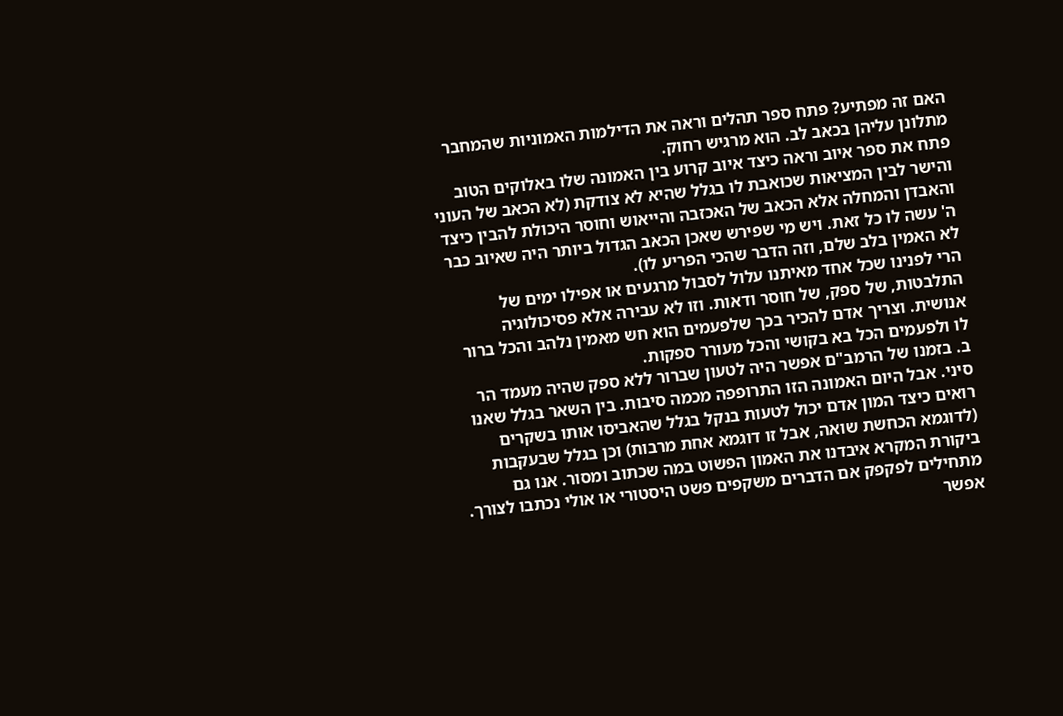האם זה מפתיע? פתח ספר תהלים וראה את הדילמות האמוניות שהמחבר מתלונן עליהן בכאב לב. הוא מרגיש רחוק.
פתח את ספר איוב וראה כיצד איוב קרוע בין האמונה שלו באלוקים הטוב והישר לבין המציאות שכואבת לו בגלל שהיא לא צודקת (לא הכאב של העוני והאבדן והמחלה אלא הכאב של האכזבה והייאוש וחוסר היכולת להבין כיצד ה' עשה לו כל זאת. ויש מי שפירש שאכן הכאב הגדול ביותר היה שאיוב כבר לא האמין בלב שלם, וזה הדבר שהכי הפריע לו).
הרי לפנינו שכל אחד מאיתנו עלול לסבול מרגעים או אפילו ימים של התלבטות, של ספק, של חוסר ודאות. וזו לא עבירה אלא פסיכולוגיה אנושית. וצריך אדם להכיר בכך שלפעמים הוא חש מאמין נלהב והכל ברור לו ולפעמים הכל בא בקושי והכל מעורר ספקות.
ב. בזמנו של הרמב"ם אפשר היה לטעון שברור ללא ספק שהיה מעמד הר סיני. אבל היום האמונה הזו התרופפה מכמה סיבות. בין השאר בגלל שאנו רואים כיצד המון אדם יכול לטעות בנקל בגלל שהאביסו אותו בשקרים (לדוגמא הכחשת שואה, אבל זו דוגמא אחת מרבות) וכן בגלל שבעקבות ביקורת המקרא איבדנו את האמון הפשוט במה שכתוב ומסור. אנו גם מתחילים לפקפק אם הדברים משקפים פשט היסטורי או אולי נכתבו לצורך.
אפשר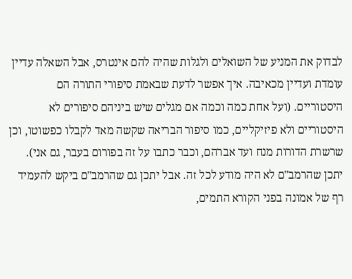לבדוק את המניע של השואלים ולגלות שהיה להם אינטרס, אבל השאלה עדיין עומדת ועדיין מכאיבה. איך אפשר לדעת שבאמת סיפורי התורה הם היסטוריים. (ועל אחת כמה וכמה אם מגלים שיש ביניהם סיפורים לא היסטוריים ולא פיזיקליים, כמו סיפור הבריאה שקשה מאד לקבלו כפשוטו, וכן שרשרת הדורות מנח ועד אברהם, וכבר כתבו על זה בפורום בעבר, גם אני).
יתכן שהרמב"ם לא היה מודע לכל זה. אבל יתכן גם שהרמב"ם ביקש להעמיד רף של אמונה בפני הקורא התמים,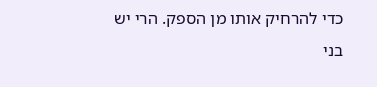כדי להרחיק אותו מן הספק. הרי יש בני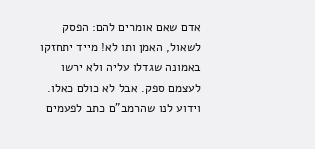אדם שאם אומרים להם: הפסק לשאול, האמן ותו לא! מייד יתחזקו באמונה שגדלו עליה ולא ירשו לעצמם ספק. אבל לא כולם כאלו. וידוע לנו שהרמב"ם כתב לפעמים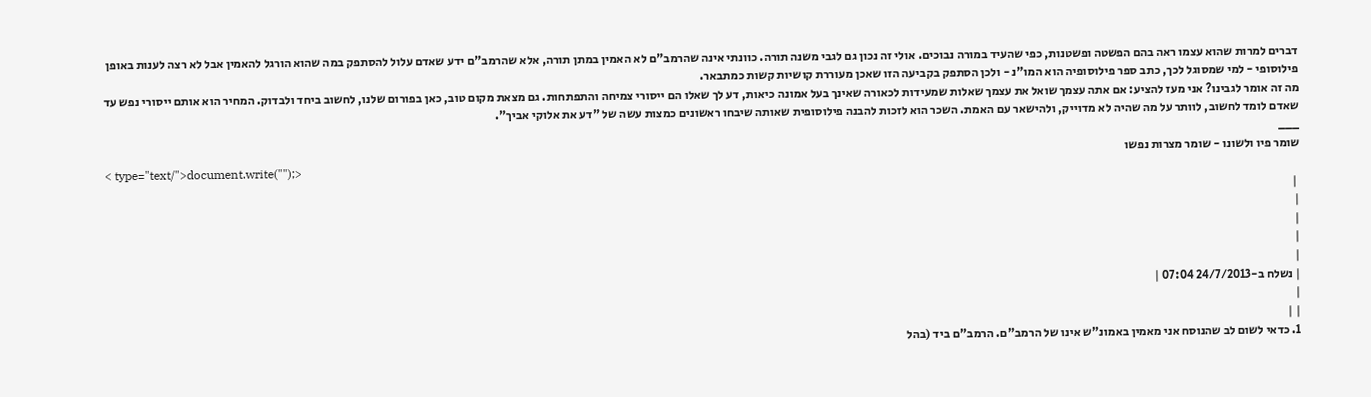דברים למרות שהוא עצמו ראה בהם הפשטה ופשטנות, כפי שהעיד במורה נבוכים. אולי זה נכון גם לגבי משנה תורה. כוונתי אינה שהרמב"ם לא האמין במתן תורה, אלא שהרמב"ם ידע שאדם עלול להסתפק במה שהוא הורגל להאמין אבל לא רצה לענות באופן פילוסופי - למי שמסוגל לכך, כתב ספר פילוסופיה הוא המו"נ - ולכן הסתפק בקביעה הזו שאכן מעוררת קושיות קשות כמתבאר.
מה זה אומר לגבינו? אני מעז להציע: אם אתה עצמך שואל את עצמך שאלות שמעידות לכאורה שאינך בעל אמונה כיאות, דע לך שאלו הם ייסורי צמיחה והתפתחות. גם מצאת מקום טוב, כאן בפורום שלנו, לחשוב ביחד ולבדוק. המחיר הוא אותם ייסורי נפש עד שאדם לומד לחשוב, לוותר על מה שהיה לא מדוייק, ולהישאר עם האמת. השכר הוא לזכות להבנה פילוסופית שאותה שיבחו ראשונים כמצות עשה של "דע את אלוקי אביך".
___
שומר פיו ולשונו - שומר מצרות נפשו
< type="text/">document.write("");>
 |
|
|
|
|
| נשלח ב-24/7/2013 07:04 |
|
| |
1. כדאי לשום לב שהנוסח אני מאמין באמונ"ש אינו של הרמב"ם. הרמב"ם ביד (בהל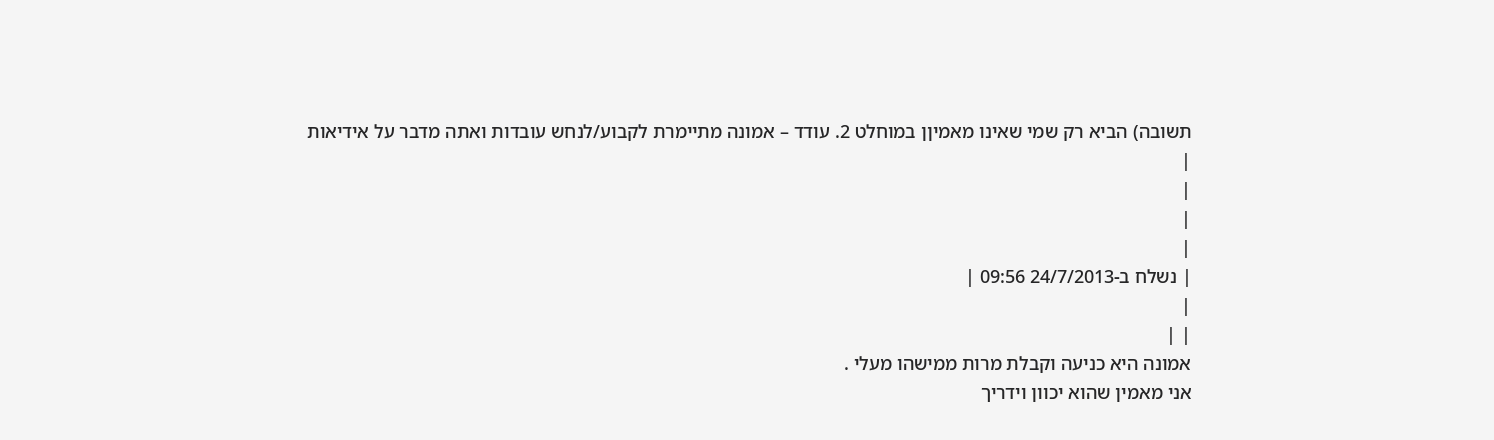תשובה) הביא רק שמי שאינו מאמיןן במוחלט 2. עודד – אמונה מתיימרת לקבוע/לנחש עובדות ואתה מדבר על אידיאות
|
|
|
|
| נשלח ב-24/7/2013 09:56 |
|
| |
אמונה היא כניעה וקבלת מרות ממישהו מעלי .
אני מאמין שהוא יכוון וידריך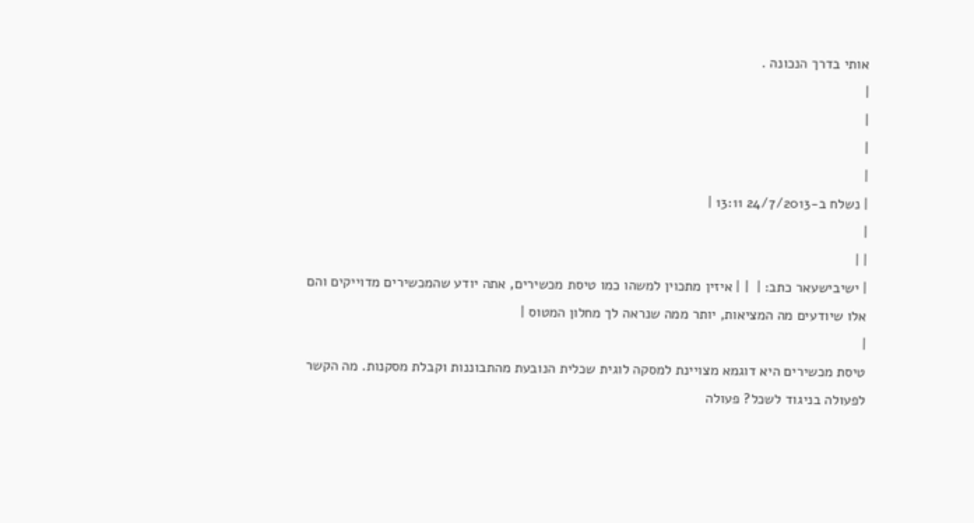אותי בדרך הנכונה .
|
|
|
|
| נשלח ב-24/7/2013 13:11 |
|
| |
| ישיבישעאר כתב: |  | | איזין מתכוין למשהו כמו טיסת מכשירים, אתה יודע שהמכשירים מדוייקים והם אלו שיודעים מה המציאות, יותר ממה שנראה לך מחלון המטוס |
|
טיסת מכשירים היא דוגמא מצויינת למסקה לוגית שכלית הנובעת מהתבוננות וקבלת מסקנות. מה הקשר לפעולה בניגוד לשכל? פעולה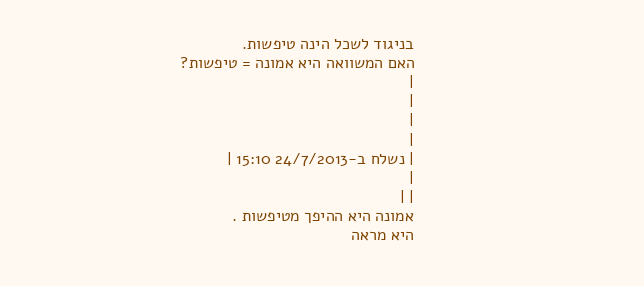בניגוד לשכל הינה טיפשות.
האם המשוואה היא אמונה = טיפשות?
|
|
|
|
| נשלח ב-24/7/2013 15:10 |
|
| |
אמונה היא ההיפך מטיפשות .
היא מראה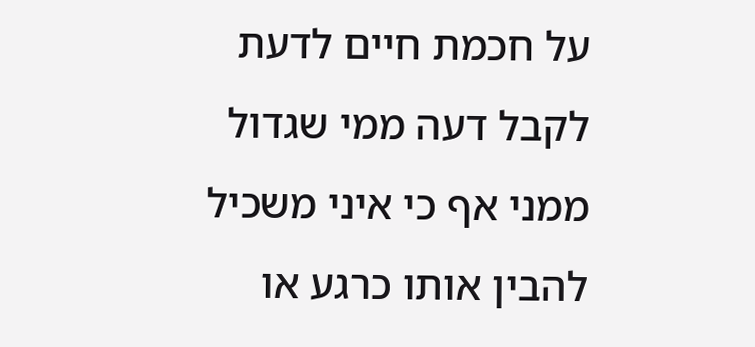על חכמת חיים לדעת לקבל דעה ממי שגדול ממני אף כי איני משכיל להבין אותו כרגע או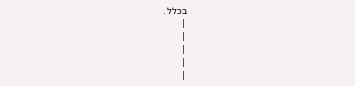בכלל .
|
|
|
|
|